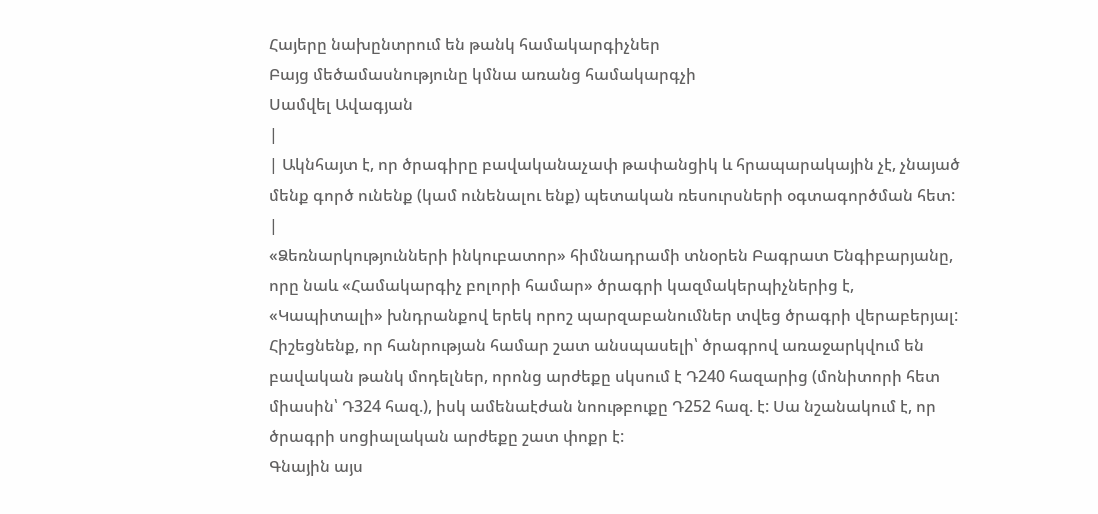Հայերը նախընտրում են թանկ համակարգիչներ
Բայց մեծամասնությունը կմնա առանց համակարգչի
Սամվել Ավագյան
|
| Ակնհայտ է, որ ծրագիրը բավականաչափ թափանցիկ և հրապարակային չէ, չնայած մենք գործ ունենք (կամ ունենալու ենք) պետական ռեսուրսների օգտագործման հետ: |
«Ձեռնարկությունների ինկուբատոր» հիմնադրամի տնօրեն Բագրատ Ենգիբարյանը, որը նաև «Համակարգիչ բոլորի համար» ծրագրի կազմակերպիչներից է, «Կապիտալի» խնդրանքով երեկ որոշ պարզաբանումներ տվեց ծրագրի վերաբերյալ:
Հիշեցնենք, որ հանրության համար շատ անսպասելի՝ ծրագրով առաջարկվում են բավական թանկ մոդելներ, որոնց արժեքը սկսում է Դ240 հազարից (մոնիտորի հետ միասին՝ Դ324 հազ.), իսկ ամենաէժան նոութբուքը Դ252 հազ. է: Սա նշանակում է, որ ծրագրի սոցիալական արժեքը շատ փոքր է:
Գնային այս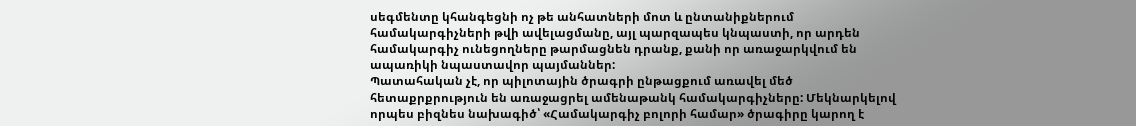սեգմենտը կհանգեցնի ոչ թե անհատների մոտ և ընտանիքներում համակարգիչների թվի ավելացմանը, այլ պարզապես կնպաստի, որ արդեն համակարգիչ ունեցողները թարմացնեն դրանք, քանի որ առաջարկվում են ապառիկի նպաստավոր պայմաններ:
Պատահական չէ, որ պիլոտային ծրագրի ընթացքում առավել մեծ հետաքրքրություն են առաջացրել ամենաթանկ համակարգիչները: Մեկնարկելով որպես բիզնես նախագիծ՝ «Համակարգիչ բոլորի համար» ծրագիրը կարող է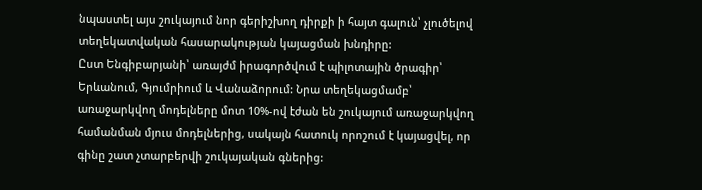նպաստել այս շուկայում նոր գերիշխող դիրքի ի հայտ գալուն՝ չլուծելով տեղեկատվական հասարակության կայացման խնդիրը:
Ըստ Ենգիբարյանի՝ առայժմ իրագործվում է պիլոտային ծրագիր՝ Երևանում, Գյումրիում և Վանաձորում: Նրա տեղեկացմամբ՝ առաջարկվող մոդելները մոտ 10%-ով էժան են շուկայում առաջարկվող համանման մյուս մոդելներից, սակայն հատուկ որոշում է կայացվել, որ գինը շատ չտարբերվի շուկայական գներից: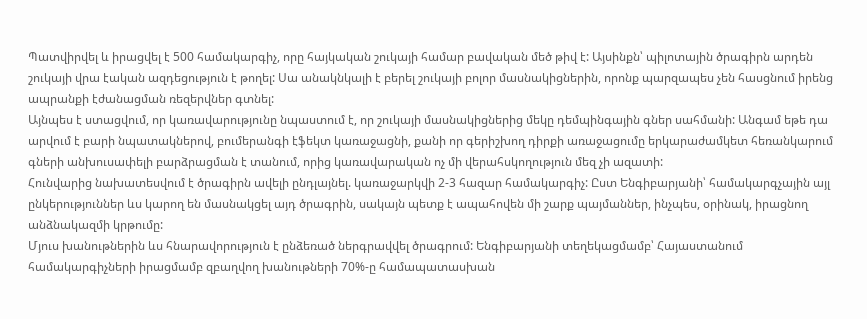Պատվիրվել և իրացվել է 500 համակարգիչ, որը հայկական շուկայի համար բավական մեծ թիվ է: Այսինքն՝ պիլոտային ծրագիրն արդեն շուկայի վրա էական ազդեցություն է թողել: Սա անակնկալի է բերել շուկայի բոլոր մասնակիցներին, որոնք պարզապես չեն հասցնում իրենց ապրանքի էժանացման ռեզերվներ գտնել:
Այնպես է ստացվում, որ կառավարությունը նպաստում է, որ շուկայի մասնակիցներից մեկը դեմպինգային գներ սահմանի: Անգամ եթե դա արվում է բարի նպատակներով, բումերանգի էֆեկտ կառաջացնի, քանի որ գերիշխող դիրքի առաջացումը երկարաժամկետ հեռանկարում գների անխուսափելի բարձրացման է տանում, որից կառավարական ոչ մի վերահսկողություն մեզ չի ազատի:
Հունվարից նախատեսվում է ծրագիրն ավելի ընդլայնել. կառաջարկվի 2-3 հազար համակարգիչ: Ըստ Ենգիբարյանի՝ համակարգչային այլ ընկերություններ ևս կարող են մասնակցել այդ ծրագրին, սակայն պետք է ապահովեն մի շարք պայմաններ, ինչպես, օրինակ, իրացնող անձնակազմի կրթումը:
Մյուս խանութներին ևս հնարավորություն է ընձեռած ներգրավվել ծրագրում: Ենգիբարյանի տեղեկացմամբ՝ Հայաստանում համակարգիչների իրացմամբ զբաղվող խանութների 70%-ը համապատասխան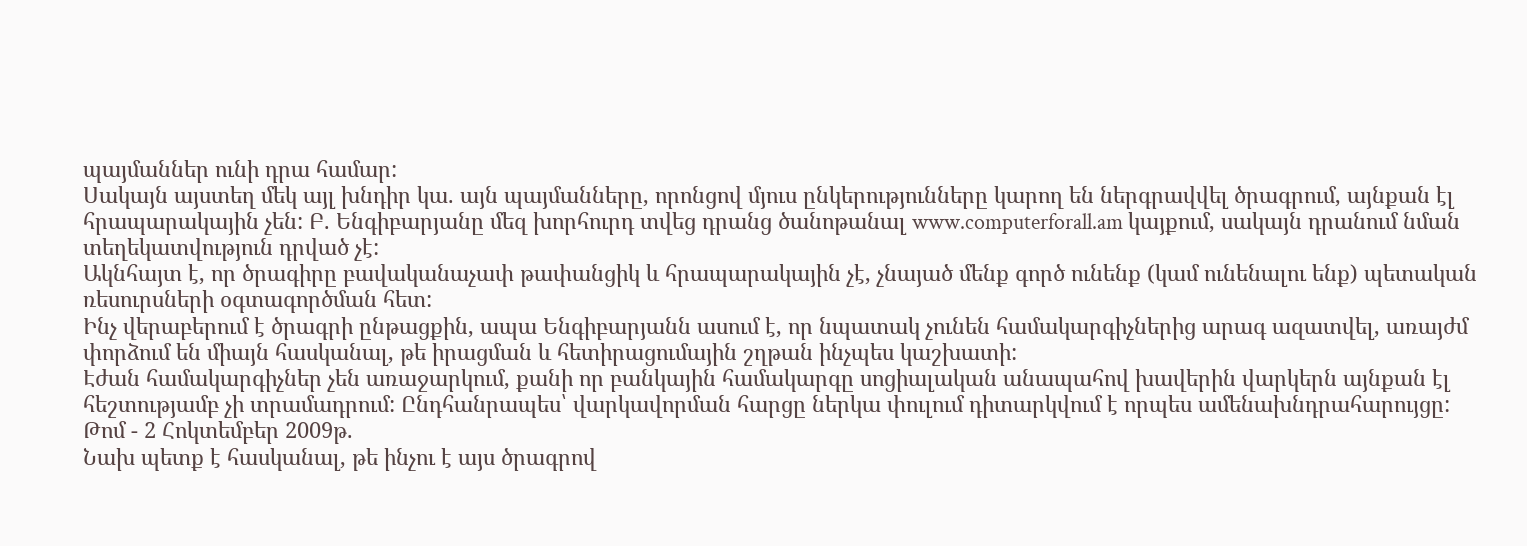պայմաններ ունի դրա համար:
Սակայն այստեղ մեկ այլ խնդիր կա. այն պայմանները, որոնցով մյուս ընկերությունները կարող են ներգրավվել ծրագրում, այնքան էլ հրապարակային չեն: Բ. Ենգիբարյանը մեզ խորհուրդ տվեց դրանց ծանոթանալ www.computerforall.am կայքում, սակայն դրանում նման տեղեկատվություն դրված չէ:
Ակնհայտ է, որ ծրագիրը բավականաչափ թափանցիկ և հրապարակային չէ, չնայած մենք գործ ունենք (կամ ունենալու ենք) պետական ռեսուրսների օգտագործման հետ:
Ինչ վերաբերում է ծրագրի ընթացքին, ապա Ենգիբարյանն ասում է, որ նպատակ չունեն համակարգիչներից արագ ազատվել, առայժմ փորձում են միայն հասկանալ, թե իրացման և հետիրացումային շղթան ինչպես կաշխատի:
Էժան համակարգիչներ չեն առաջարկում, քանի որ բանկային համակարգը սոցիալական անապահով խավերին վարկերն այնքան էլ հեշտությամբ չի տրամադրում: Ընդհանրապես՝ վարկավորման հարցը ներկա փուլում դիտարկվում է որպես ամենախնդրահարույցը:
Թոմ - 2 Հոկտեմբեր 2009թ.
Նախ պետք է հասկանալ, թե ինչու է այս ծրագրով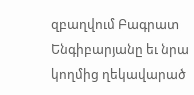զբաղվում Բագրատ Ենգիբարյանը եւ նրա կողմից ղեկավարած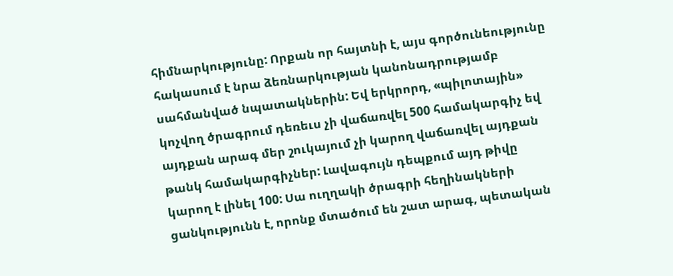հիմնարկությունը: Որքան որ հայտնի է, այս գործունեությունը հակասում է նրա ձեռնարկության կանոնադրությամբ սահմանված նպատակներին: Եվ երկրորդ, «պիլոտային» կոչվող ծրագրում դեռեւս չի վաճառվել 500 համակարգիչ եվ այդքան արագ մեր շուկայում չի կարող վաճառվել այդքան թանկ համակարգիչներ: Լավագույն դեպքում այդ թիվը կարող է լինել 100: Սա ուղղակի ծրագրի հեղինակների ցանկությունն է, որոնք մտածում են շատ արագ, պետական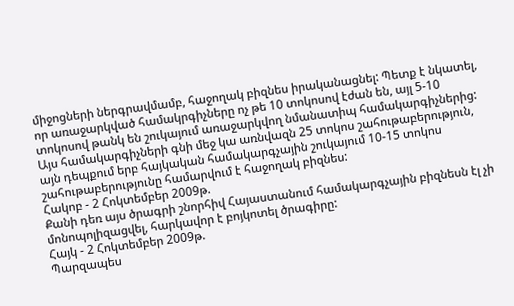միջոցների ներգրավմամբ, հաջողակ բիզնես իրականացնել: Պետք է նկատել, որ առաջարկված համակրգիչները ոչ թե 10 տոկոսով էժան են, այլ 5-10 տոկոսով թանկ են շուկայում առաջարկվող նմանատիպ համակարգիչներից: Այս համակարգիչների գնի մեջ կա առնվազն 25 տոկոս շահութաբերություն, այն դեպքում երբ հայկական համակարգչային շուկայում 10-15 տոկոս շահութաբերությունը համարվում է հաջողակ բիզնես:
Հակոբ - 2 Հոկտեմբեր 2009թ.
Քանի դեռ այս ծրագրի շնորհիվ Հայաստանում համակարգչային բիզնեսն էլ չի մոնոպոլիզացվել, հարկավոր է բոյկոտել ծրագիրը:
Հայկ - 2 Հոկտեմբեր 2009թ.
Պարզապես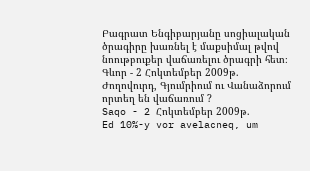Բագրատ Ենգիբարյանը սոցիալական ծրագիրը խառնել է մաքսիմալ թվով նոութբուքեր վաճառելու ծրագրի հետ։
Գևոր - 2 Հոկտեմբեր 2009թ.
Ժողովուրդ, Գյումրիում ու Վանաձորում որտեղ են վաճառում ?
Saqo - 2 Հոկտեմբեր 2009թ.
Ed 10%-y vor avelacneq, um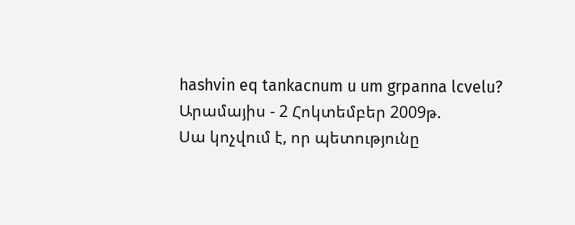hashvin eq tankacnum u um grpanna lcvelu?
Արամայիս - 2 Հոկտեմբեր 2009թ.
Սա կոչվում է, որ պետությունը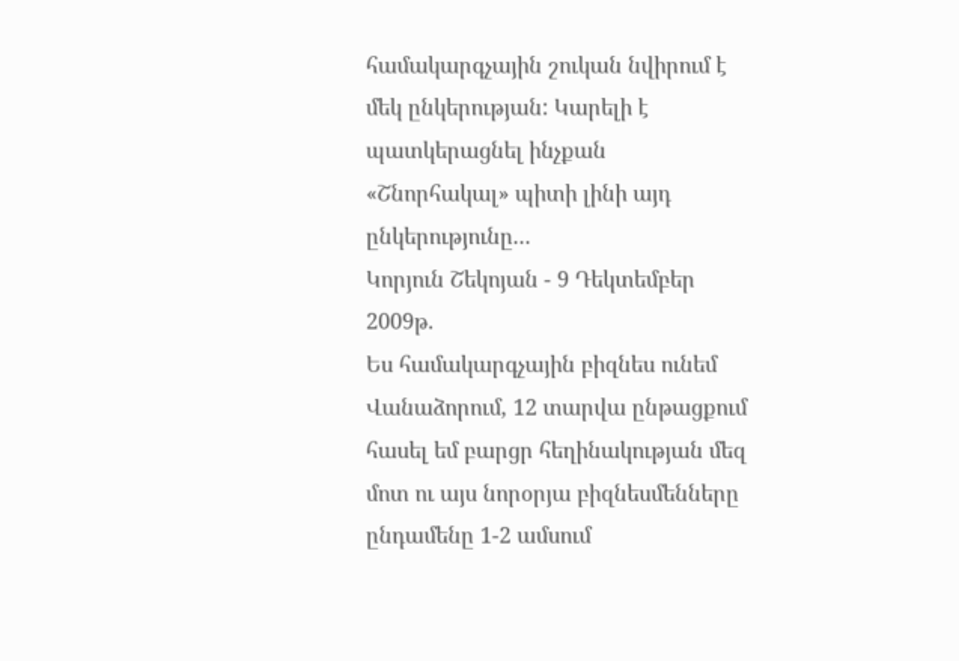համակարգչային շուկան նվիրում է մեկ ընկերության: Կարելի է պատկերացնել ինչքան «Շնորհակալ» պիտի լինի այդ ընկերությունը...
Կորյուն Շեկոյան - 9 Դեկտեմբեր 2009թ.
Ես համակարգչային բիզնես ունեմ Վանաձորում, 12 տարվա ընթացքում հասել եմ բարցր հեղինակության մեզ մոտ ու այս նորօրյա բիզնեսմենները ընդամենը 1-2 ամսում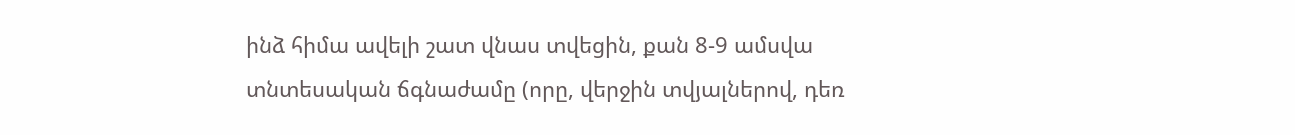ինձ հիմա ավելի շատ վնաս տվեցին, քան 8-9 ամսվա տնտեսական ճգնաժամը (որը, վերջին տվյալներով, դեռ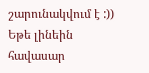շարունակվում է :))
Եթե լինեին հավասար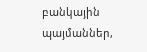բանկային պայմաններ,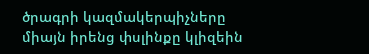ծրագրի կազմակերպիչները միայն իրենց փսլինքը կլիզեին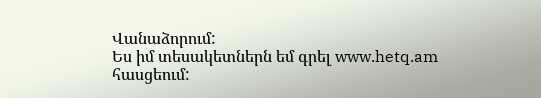Վանաձորում:
Ես իմ տեսակետներն եմ գրել www.hetq.am հասցեում: